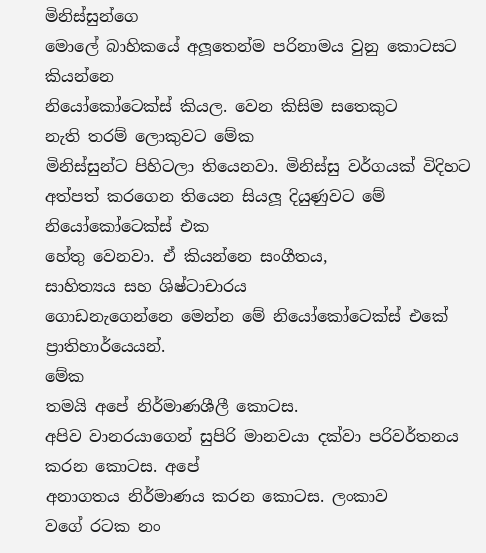මිනිස්සුන්ගෙ
මොලේ බාහිකයේ අලූතෙන්ම පරිනාමය වුනු කොටසට කියන්නෙ
නියෝකෝටෙක්ස් කියල. වෙන කිසිම සතෙකුට
නැති තරම් ලොකුවට මේක
මිනිස්සුන්ට පිහිටලා තියෙනවා. මිනිස්සු වර්ගයක් විදිහට අත්පත් කරගෙන තියෙන සියලූ දියුණුවට මේ නියෝකෝටෙක්ස් එක
හේතු වෙනවා. ඒ කියන්නෙ සංගීතය,
සාහිත්‍යය සහ ශිෂ්ටාචාරය
ගොඩනැගෙන්නෙ මෙන්න මේ නියෝකෝටෙක්ස් එකේ
ප්‍රාතිහාර්යෙයන්.
මේක
තමයි අපේ නිර්මාණශීලී කොටස.
අපිව වානරයාගෙන් සුපිරි මානවයා දක්වා පරිවර්තනය කරන කොටස. අපේ
අනාගතය නිර්මාණය කරන කොටස. ලංකාව
වගේ රටක නං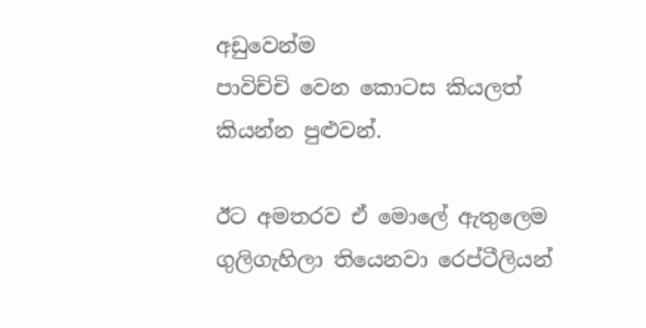අඩුවෙන්ම
පාවිච්චි වෙන කොටස කියලත්
කියන්න පුළුවන්.

ඊට අමතරව ඒ මොලේ ඇතුලෙම
ගුලිගැහිලා තියෙනවා රෙප්ටීලියන්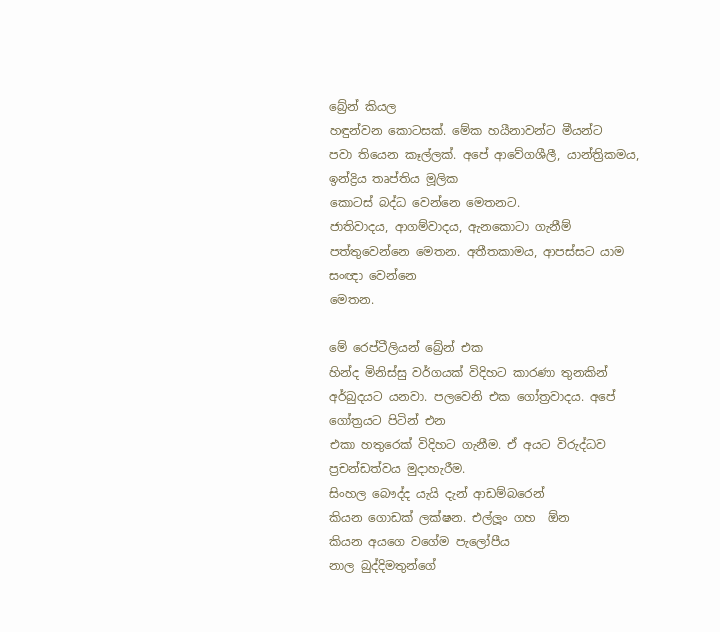බ්‍රේන් කියල
හඳුන්වන කොටසක්. මේක හයීනාවන්ට මීයන්ට
පවා තියෙන කෑල්ලක්. අපේ ආවේගශීලී, යාන්ත්‍රිකමය, ඉන්ද්‍රිය තෘප්තිය මූලික
කොටස් බද්ධ වෙන්නෙ මෙතනට.
ජාතිවාදය, ආගම්වාදය, ඇනකොටා ගැනීම් පත්තුවෙන්නෙ මෙතන. අතීතකාමය, ආපස්සට යාම සංඥා වෙන්නෙ
මෙතන.

මේ රෙප්ටීලියන් බ්‍රේන් එක
හින්ද මිනිස්සු වර්ගයක් විදිහට කාරණා තුනකින් අර්බුදයට යනවා. පලවෙනි එක ගෝත්‍රවාදය. අපේ ගෝත්‍රයට පිටින් එන
එකා හතුරෙක් විදිහට ගැනීම. ඒ අයට විරුද්ධව
ප්‍රචන්ඩත්වය මුදාහැරීම.
සිංහල බෞද්ද යැයි දැන් ආඩම්බරෙන්
කියන ගොඩක් ලක්ෂන. එල්ලූං ගහ  ඕන
කියන අයගෙ වගේම පැලෝපීය
නාල බුද්දිමතුන්ගේ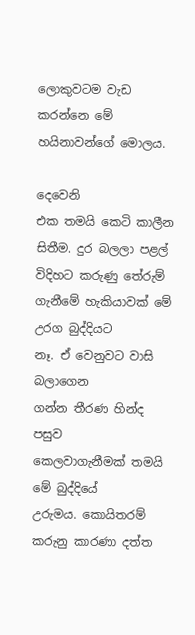ලොකුවටම වැඩ කරන්නෙ මේ
හයිනාවන්ගේ මොලය.

දෙවෙනි
එක තමයි කෙටි කාලීන
සිතීම. දුර බලලා පළල්
විදිහට කරුණු තේරුම් ගැනීමේ හැකියාවක් මේ උරග බුද්දියට
නෑ. ඒ වෙනුවට වාසි බලාගෙන
ගන්න තීරණ හින්ද පසුව
කෙලවාගැනීමක් තමයි මේ බුද්දියේ
උරුමය. කොයිතරම් කරුනු කාරණා දත්ත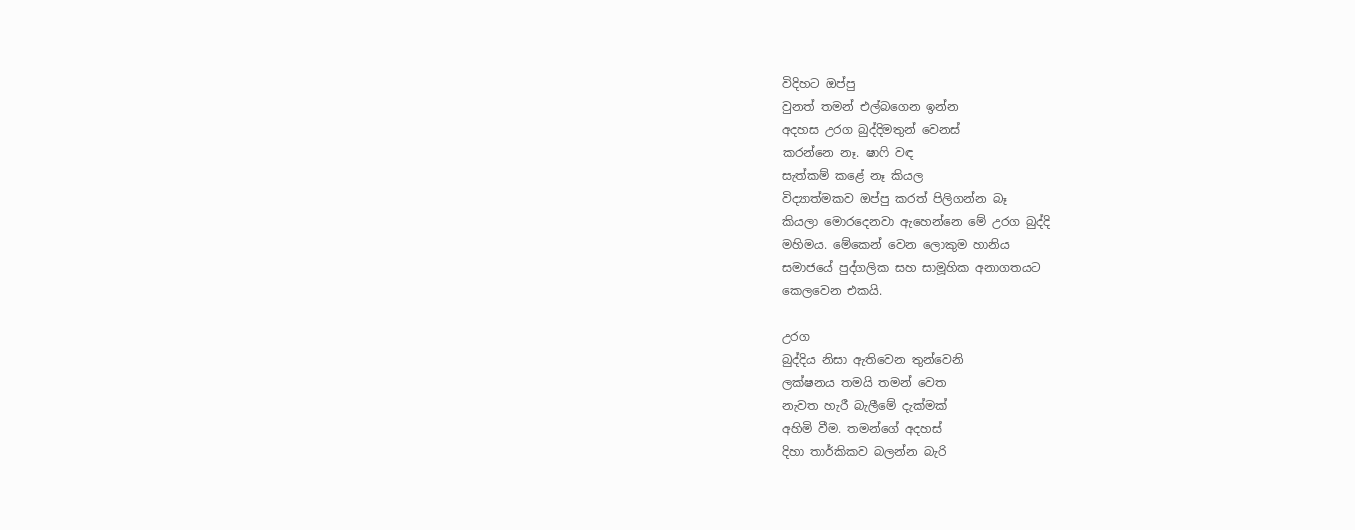විදිහට ඔප්පු
වුනත් තමන් එල්බගෙන ඉන්න
අදහස උරග බුද්දිමතුන් වෙනස්
කරන්නෙ නෑ. ෂාෆි වඳ
සැත්කම් කළේ නෑ කියල
විද්‍යාත්මකව ඔප්පු කරත් පිලිගන්න බෑ
කියලා මොරදෙනවා ඇහෙන්නෙ මේ උරග බුද්දි
මහිමය. මේකෙන් වෙන ලොකුම හානිය
සමාජයේ පුද්ගලික සහ සාමූහික අනාගතයට
කෙලවෙන එකයි.

උරග
බුද්දිය නිසා ඇතිවෙන තුන්වෙනි
ලක්ෂනය තමයි තමන් වෙත
නැවත හැරී බැලීමේ දැක්මක්
අහිමි වීම. තමන්ගේ අදහස්
දිහා තාර්කිකව බලන්න බැරි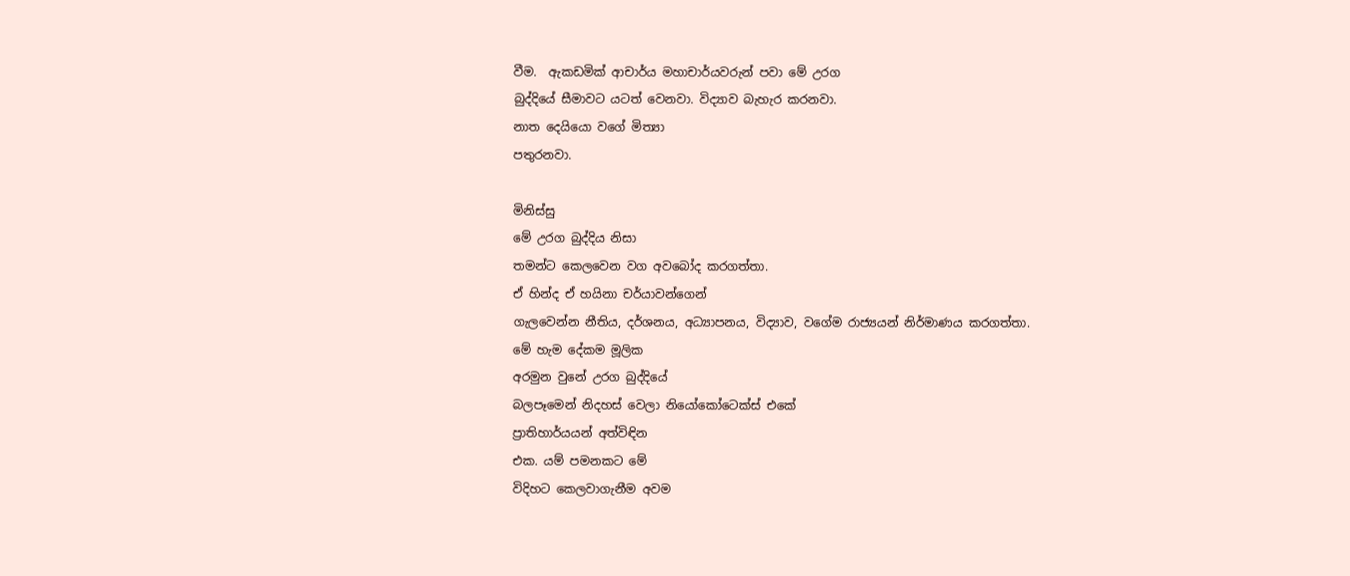වීම.  ඇකඩමික් ආචාර්ය මහාචාර්යවරුන් පවා මේ උරග
බුද්දියේ සීමාවට යටත් වෙනවා. විද්‍යාව බැහැර කරනවා.
නාත දෙයියො වගේ මිත්‍යා
පතුරනවා.

මිනිස්සු
මේ උරග බුද්දිය නිසා
තමන්ට කෙලවෙන වග අවබෝද කරගත්තා.
ඒ හින්ද ඒ හයිනා චර්යාවන්ගෙන්
ගැලවෙන්න නීතිය, දර්ශනය, අධ්‍යාපනය, විද්‍යාව, වගේම රාජ්‍යයන් නිර්මාණය කරගත්තා.
මේ හැම දේකම මූලික
අරමුන වුනේ උරග බුද්දියේ
බලපෑමෙන් නිදහස් වෙලා නියෝකෝටෙක්ස් එකේ
ප්‍රාතිහාර්යයන් අත්විඳින
එක. යම් පමනකට මේ
විදිහට කෙලවාගැනීම අවම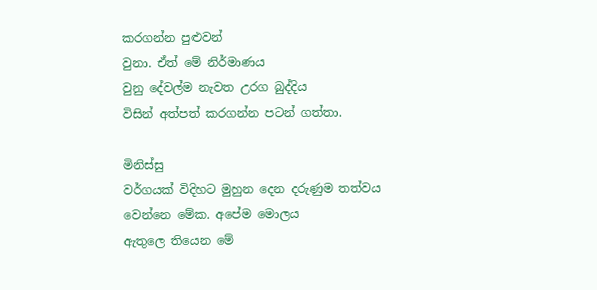කරගන්න පුළුවන්
වුනා. ඒත් මේ නිර්මාණය
වුනු දේවල්ම නැවත උරග බුද්දිය
විසින් අත්පත් කරගන්න පටන් ගත්තා.

මිනිස්සු
වර්ගයක් විදිහට මුහුන දෙන දරුණුම තත්වය
වෙන්නෙ මේක. අපේම මොලය
ඇතුලෙ තියෙන මේ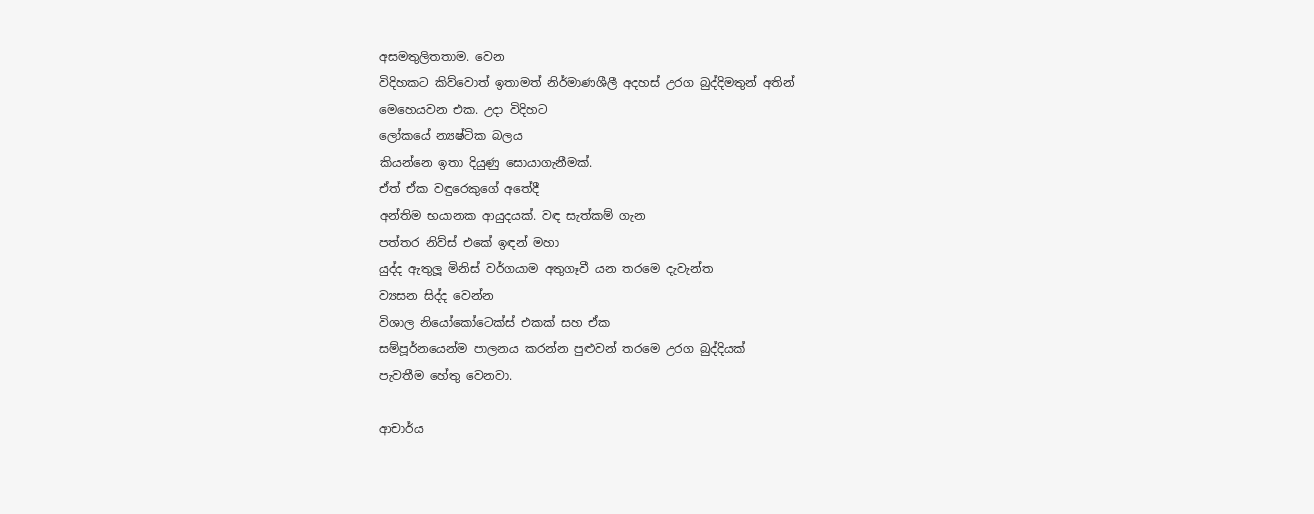අසමතුලිතතාම. වෙන
විදිහකට කිව්වොත් ඉතාමත් නිර්මාණශීලී අදහස් උරග බුද්දිමතුන් අතින්
මෙහෙයවන එක. උදා විදිහට
ලෝකයේ න්‍යෂ්ටික බලය
කියන්නෙ ඉතා දියුණු සොයාගැනීමක්.
ඒත් ඒක වඳුරෙකුගේ අතේදී
අන්තිම භයානක ආයුදයක්. වඳ සැත්කම් ගැන
පත්තර නිව්ස් එකේ ඉඳන් මහා
යුද්ද ඇතුලූ මිනිස් වර්ගයාම අතුගෑවී යන තරමෙ දැවැන්ත
ව්‍යසන සිද්ද වෙන්න
විශාල නියෝකෝටෙක්ස් එකක් සහ ඒක
සම්පූර්නයෙන්ම පාලනය කරන්න පුළුවන් තරමෙ උරග බුද්දියක්
පැවතීම හේතු වෙනවා.

ආචාර්ය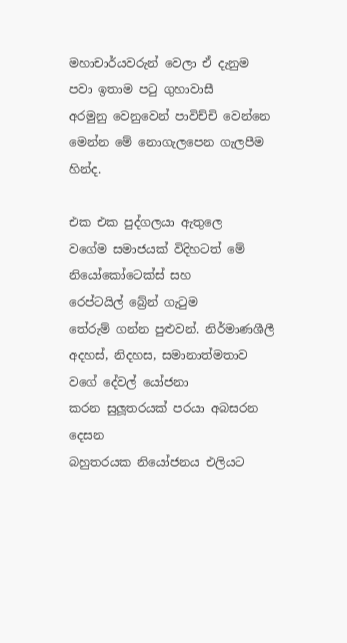මහාචාර්යවරුන් වෙලා ඒ දැනුම
පවා ඉතාම පටු ගුහාවාසී
අරමුනු වෙනුවෙන් පාවිච්චි වෙන්නෙ මෙන්න මේ නොගැලපෙන ගැලපීම
හින්ද.

එක එක පුද්ගලයා ඇතුලෙ
වගේම සමාජයක් විදිහටත් මේ නියෝකෝටෙක්ස් සහ
රෙප්ටයිල් බ්‍රේන් ගැටුම
තේරුම් ගන්න පුළුවන්. නිර්මාණශීලී
අදහස්, නිදහස, සමානාත්මතාව වගේ දේවල් යෝජනා
කරන සුලූතරයක් පරයා අබසරන දෙසන
බහුතරයක නියෝජනය එලියට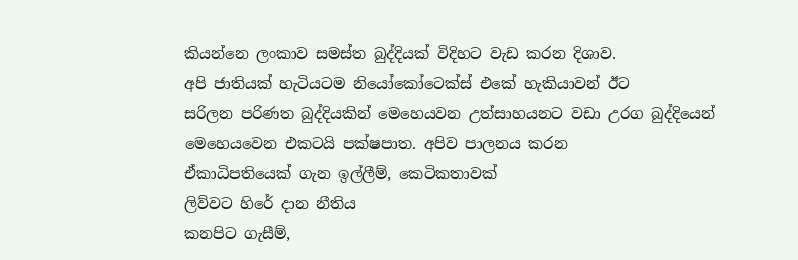කියන්නෙ ලංකාව සමස්ත බුද්දියක් විදිහට වැඩ කරන දිශාව.
අපි ජාතියක් හැටියටම නියෝකෝටෙක්ස් එකේ හැකියාවන් ඊට
සරිලන පරිණත බුද්දියකින් මෙහෙයවන උත්සාහයනට වඩා උරග බුද්දියෙන්
මෙහෙයවෙන එකටයි පක්ෂපාත. අපිව පාලනය කරන
ඒකාධිපතියෙක් ගැන ඉල්ලීම්, කෙටිකතාවක්
ලිව්වට හිරේ දාන නීතිය
කනපිට ගැසීම්,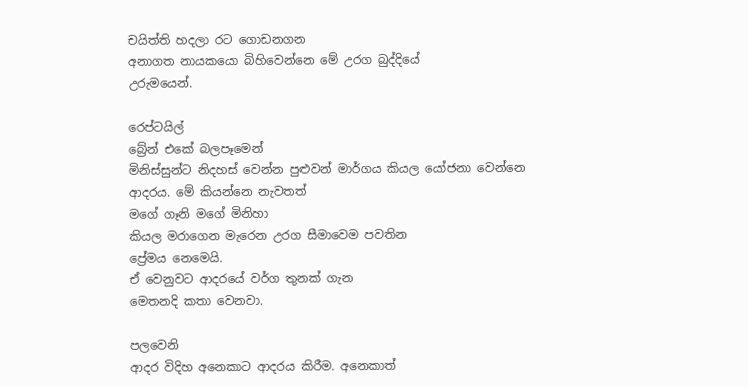චයිත්ති හදලා රට ගොඩනගන
අනාගත නායකයො බිහිවෙන්නෙ මේ උරග බුද්දියේ
උරුමයෙන්.

රෙප්ටයිල්
බ්‍රේන් එකේ බලපෑමෙන්
මිනිස්සුන්ට නිදහස් වෙන්න පුළුවන් මාර්ගය කියල යෝජනා වෙන්නෙ
ආදරය. මේ කියන්නෙ නැවතත්
මගේ ගෑනි මගේ මිනිහා
කියල මරාගෙන මැරෙන උරග සීමාවෙම පවතින
ප්‍රේමය නෙමෙයි.
ඒ වෙනුවට ආදරයේ වර්ග තුනක් ගැන
මෙතනදි කතා වෙනවා.

පලවෙනි
ආදර විදිහ අනෙකාට ආදරය කිරීම. අනෙකාත්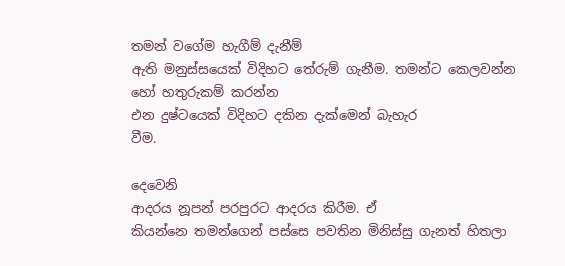තමන් වගේම හැගීම් දැනීම්
ඇති මනුස්සයෙක් විදිහට තේරුම් ගැනීම. තමන්ට කෙලවන්න හෝ හතුරුකම් කරන්න
එන දුෂ්ටයෙක් විදිහට දකින දැක්මෙන් බැහැර
වීම.

දෙවෙනි
ආදරය නූපන් පරපුරට ආදරය කිරීම. ඒ
කියන්නෙ තමන්ගෙන් පස්සෙ පවතින මිනිස්සු ගැනත් හිතලා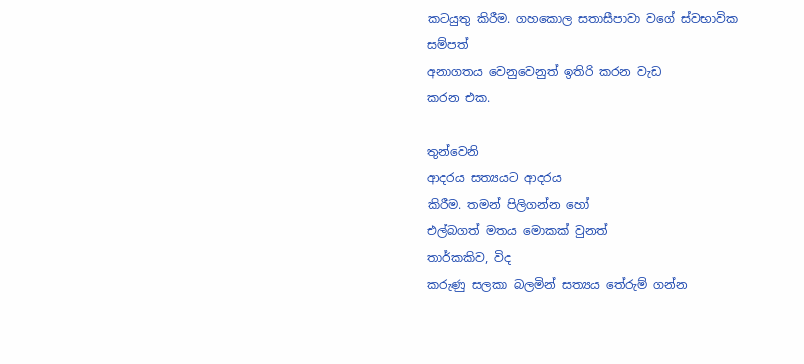කටයුතු කිරීම. ගහකොල සතාසීපාවා වගේ ස්වභාවික සම්පත්
අනාගතය වෙනුවෙනුත් ඉතිරි කරන වැඩ
කරන එක.

තුන්වෙනි
ආදරය සත්‍යයට ආදරය
කිරීම. තමන් පිලිගන්න හෝ
එල්බගත් මතය මොකක් වුනත්
තාර්කකිව, විද
කරුණු සලකා බලමින් සත්‍යය තේරුම් ගන්න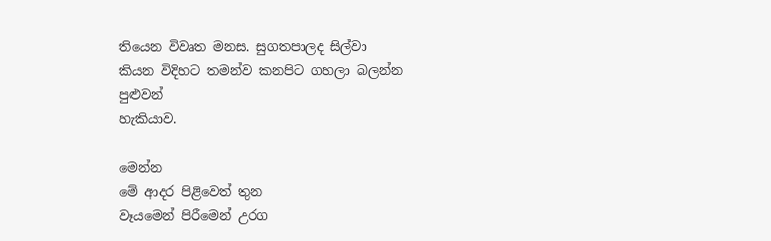තියෙන විවෘත මනස. සුගතපාලද සිල්වා
කියන විදිහට තමන්ව කනපිට ගහලා බලන්න පුළුවන්
හැකියාව.

මෙන්න
මේ ආදර පිළිවෙත් තුන
වෑයමෙන් පිරීමෙන් උරග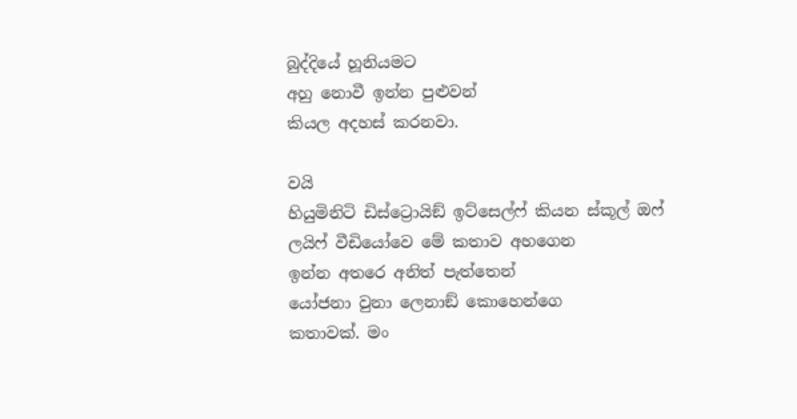බුද්දියේ හූනියමට
අහු නොවී ඉන්න පුළුවන්
කියල අදහස් කරනවා.

වයි
හියුමිනිටි ඩිස්ට්‍රොයිඞ් ඉට්සෙල්ෆ් කියන ස්කූල් ඔෆ්
ලයිෆ් වීඩියෝවෙ මේ කතාව අහගෙන
ඉන්න අතරෙ අනිත් පැත්තෙන්
යෝජනා වුනා ලෙනාඞ් කොහෙන්ගෙ
කතාවක්. මං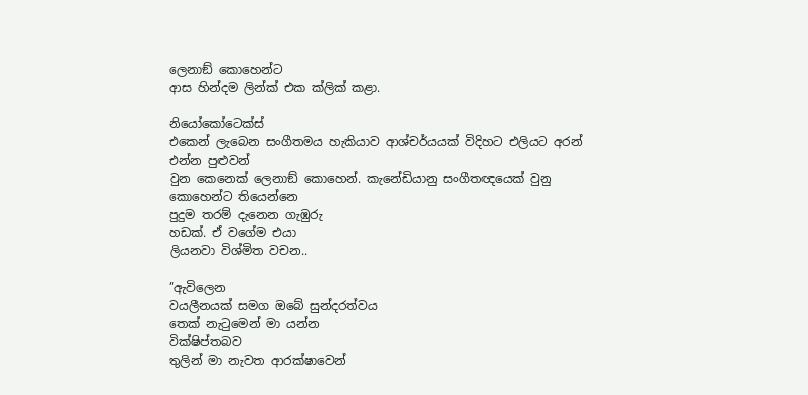ලෙනාඞ් කොහෙන්ට
ආස හින්දම ලින්ක් එක ක්ලික් කළා.

නියෝකෝටෙක්ස්
එකෙන් ලැබෙන සංගීතමය හැකියාව ආශ්චර්යයක් විදිහට එලියට අරන් එන්න පුළුවන්
වුන කෙනෙක් ලෙනාඞ් කොහෙන්. කැනේඩියානු සංගීතඥයෙක් වුනු කොහෙන්ට තියෙන්නෙ
පුදුම තරම් දැනෙන ගැඹුරු
හඩක්. ඒ වගේම එයා
ලියනවා විශ්මිත වචන..

”ඇවිලෙන
වයලීනයක් සමග ඔබේ සුන්දරත්වය
තෙක් නැටුමෙන් මා යන්න
වික්ෂිප්තබව
තුලින් මා නැවත ආරක්ෂාවෙන්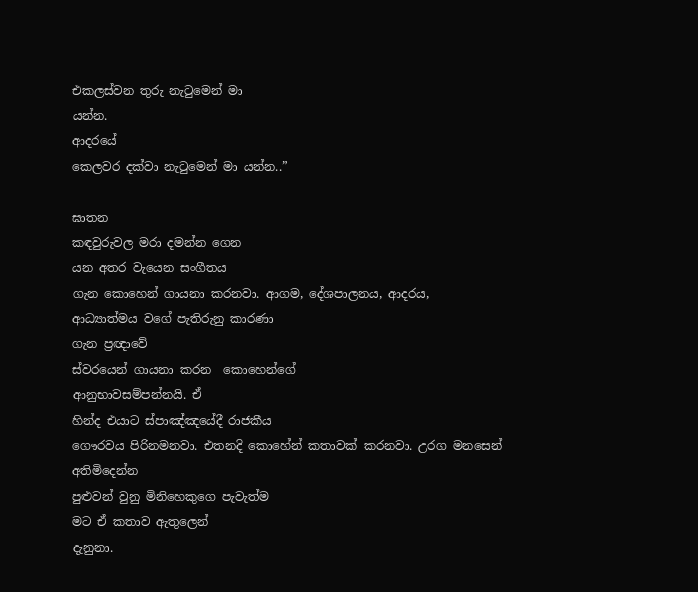එකලස්වන තුරු නැටුමෙන් මා
යන්න.
ආදරයේ
කෙලවර දක්වා නැටුමෙන් මා යන්න..”

ඝාතන
කඳවුරුවල මරා දමන්න ගෙන
යන අතර වැයෙන සංගීතය
ගැන කොහෙන් ගායනා කරනවා. ආගම, දේශපාලනය, ආදරය,
ආධ්‍යාත්මය වගේ පැතිරුනු කාරණා
ගැන ප්‍රඥාවේ
ස්වරයෙන් ගායනා කරන  කොහෙන්ගේ
ආනුභාවසම්පන්නයි. ඒ
හින්ද එයාට ස්පාඤ්ඤයේදී රාජකීය
ගෞරවය පිරිනමනවා. එතනදි කොහේන් කතාවක් කරනවා. උරග මනසෙන් අතිමිදෙන්න
පුළුවන් වුනු මිනිහෙකුගෙ පැවැත්ම
මට ඒ කතාව ඇතුලෙන්
දැනුනා.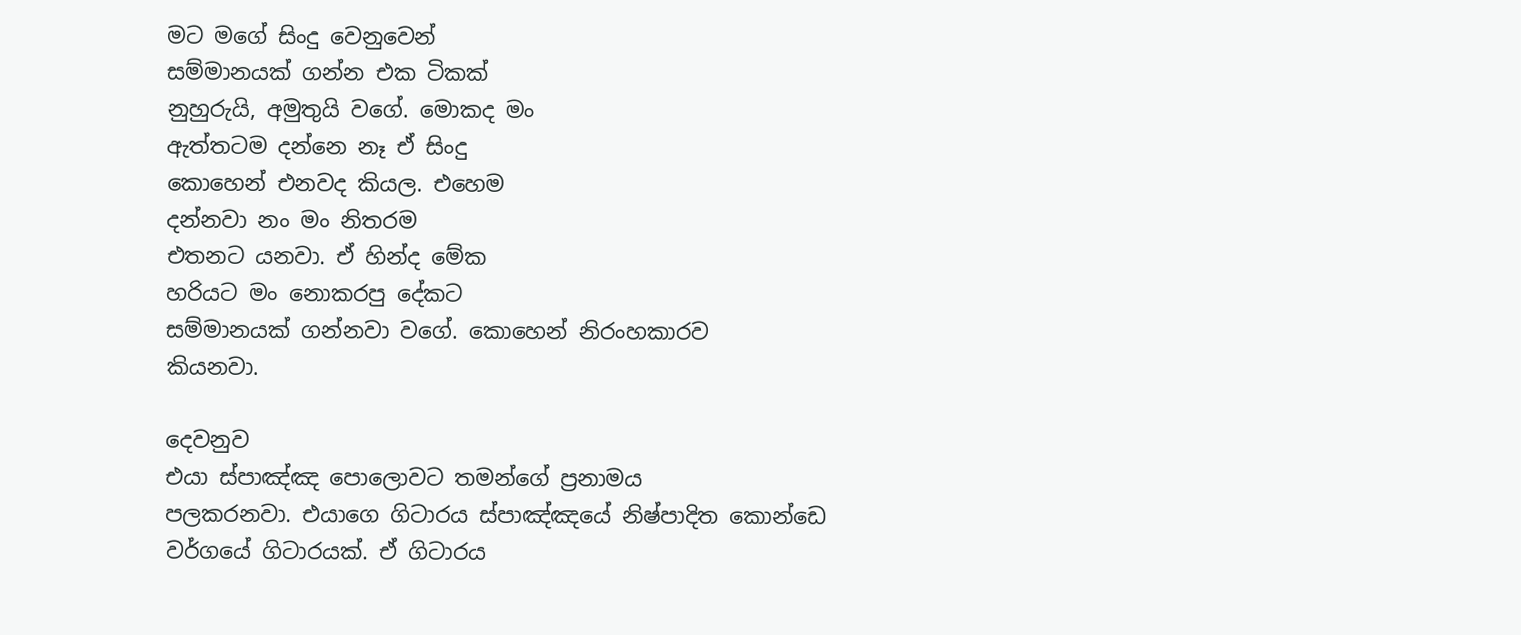මට මගේ සිංදු වෙනුවෙන්
සම්මානයක් ගන්න එක ටිකක්
නුහුරුයි, අමුතුයි වගේ. මොකද මං
ඇත්තටම දන්නෙ නෑ ඒ සිංදු
කොහෙන් එනවද කියල. එහෙම
දන්නවා නං මං නිතරම
එතනට යනවා. ඒ හින්ද මේක
හරියට මං නොකරපු දේකට
සම්මානයක් ගන්නවා වගේ. කොහෙන් නිරංහකාරව
කියනවා.

දෙවනුව
එයා ස්පාඤ්ඤ පොලොවට තමන්ගේ ප්‍රනාමය
පලකරනවා. එයාගෙ ගිටාරය ස්පාඤ්ඤයේ නිෂ්පාදිත කොන්ඩෙ වර්ගයේ ගිටාරයක්. ඒ ගිටාරය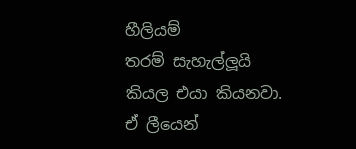හීලියම්
තරම් සැහැල්ලූයි කියල එයා කියනවා.
ඒ ලීයෙන්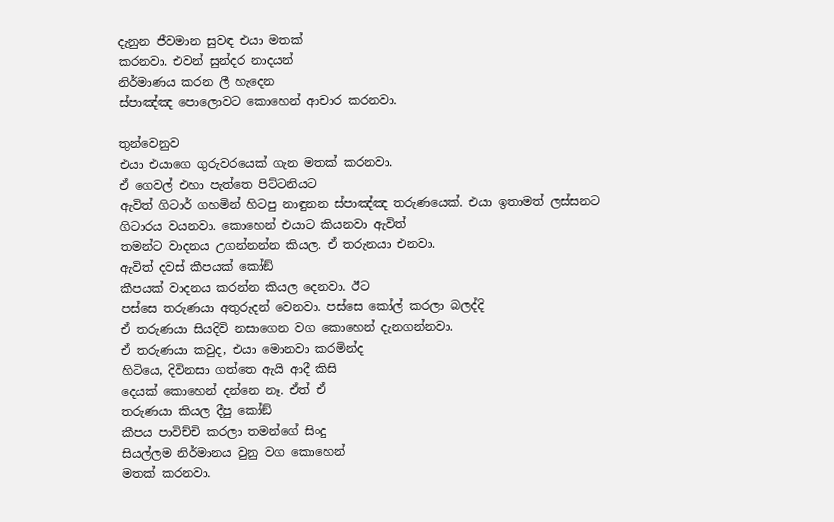දැනුන ජීවමාන සුවඳ එයා මතක්
කරනවා. එවන් සුන්දර නාදයන්
නිර්මාණය කරන ලී හැදෙන
ස්පාඤ්ඤ පොලොවට කොහෙන් ආචාර කරනවා.

තුන්වෙනුව
එයා එයාගෙ ගුරුවරයෙක් ගැන මතක් කරනවා.
ඒ ගෙවල් එහා පැත්තෙ පිට්ටනියට
ඇවිත් ගිටාර් ගහමින් හිටපු නාඳුනන ස්පාඤ්ඤ තරුණයෙක්. එයා ඉතාමත් ලස්සනට
ගිටාරය වයනවා. කොහෙන් එයාට කියනවා ඇවිත්
තමන්ට වාදනය උගන්නන්න කියල. ඒ තරුනයා එනවා.
ඇවිත් දවස් කීපයක් කෝඞ්
කීපයක් වාදනය කරන්න කියල දෙනවා. ඊට
පස්සෙ තරුණයා අතුරුදන් වෙනවා. පස්සෙ කෝල් කරලා බලද්දි
ඒ තරුණයා සියදිවි නසාගෙන වග කොහෙන් දැනගන්නවා.
ඒ තරුණයා කවුද, එයා මොනවා කරමින්ද
හිටියෙ, දිවිනසා ගත්තෙ ඇයි ආදී කිසි
දෙයක් කොහෙන් දන්නෙ නෑ. ඒත් ඒ
තරුණයා කියල දීපු කෝඞ්
කීපය පාවිච්චි කරලා තමන්ගේ සිංදු
සියල්ලම නිර්මානය වුනු වග කොහෙන්
මතක් කරනවා.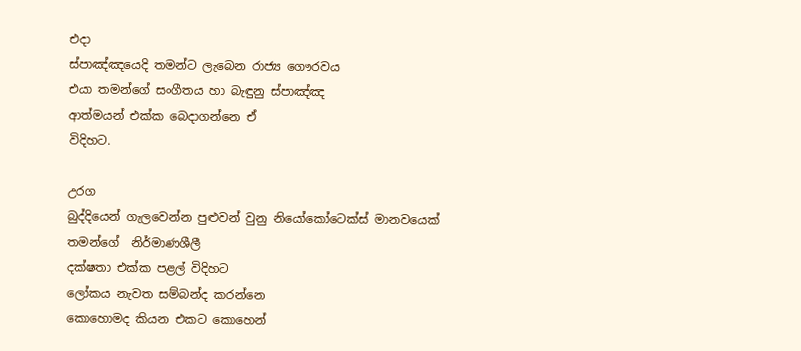එදා
ස්පාඤ්ඤයෙදි තමන්ට ලැබෙන රාජ්‍ය ගෞරවය
එයා තමන්ගේ සංගීතය හා බැඳුනු ස්පාඤ්ඤ
ආත්මයන් එක්ක බෙදාගන්නෙ ඒ
විදිහට.

උරග
බුද්දියෙන් ගැලවෙන්න පුළුවන් වුනු නියෝකෝටෙක්ස් මානවයෙක්
තමන්ගේ  නිර්මාණශීලී
දක්ෂතා එක්ක පළල් විදිහට
ලෝකය නැවත සම්බන්ද කරන්නෙ
කොහොමද කියන එකට කොහෙන්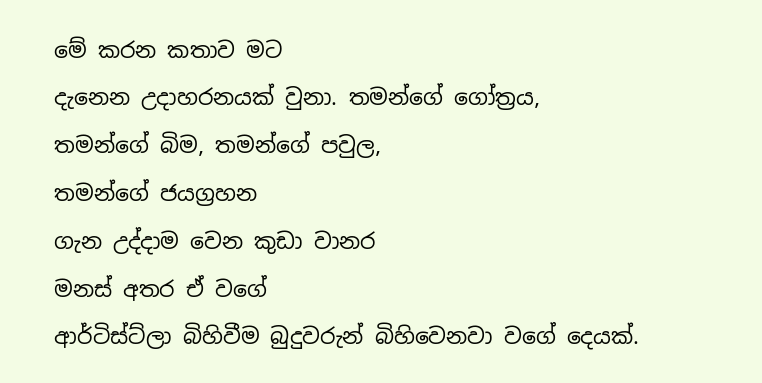මේ කරන කතාව මට
දැනෙන උදාහරනයක් වුනා. තමන්ගේ ගෝත්‍රය,
තමන්ගේ බිම, තමන්ගේ පවුල,
තමන්ගේ ජයග්‍රහන
ගැන උද්දාම වෙන කුඩා වානර
මනස් අතර ඒ වගේ
ආර්ටිස්ට්ලා බිහිවීම බුදුවරුන් බිහිවෙනවා වගේ දෙයක්.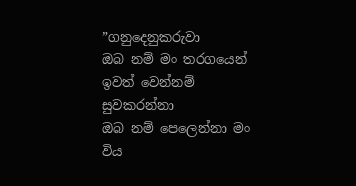”ගනුදෙනුකරුවා
ඔබ නම් මං තරගයෙන්
ඉවත් වෙන්නම්
සුවකරන්නා
ඔබ නම් පෙලෙන්නා මං
විය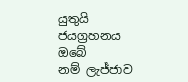යුතුයි
ජයග්‍රහනය ඔබේ
නම් ලැජ්ජාව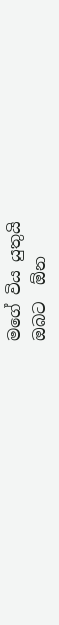මගේ විය යුතුයි
ඔබට  ඕන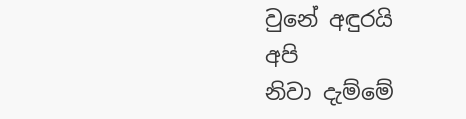වුනේ අඳුරයි
අපි
නිවා දැම්මේ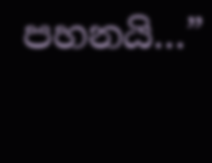පහනයි…”